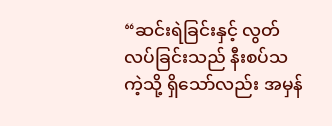“ဆင်းရဲခြင်းနှင့် လွတ်လပ်ခြင်းသည် နီးစပ်သကဲ့သို့ ရှိသော်လည်း အမှန်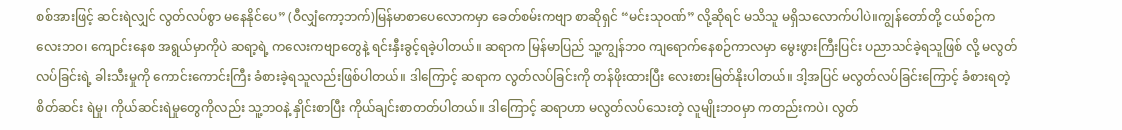စစ်အားဖြင့် ဆင်းရဲလျှင် လွတ်လပ်စွာ မနေနိုင်ပေ” (ဝီလျှံကော့ဘက်)မြန်မာစာပေလောကမှာ ခေတ်စမ်းကဗျာ စာဆိုရှင် “မင်းသုဝဏ်” လို့ဆိုရင် မသိသူ မရှိသလောက်ပါပဲ။ကျွန်တော်တို့ ငယ်စဉ်ကလေးဘဝ၊ ကျောင်းနေစ အရွယ်မှာကိုပဲ ဆရာ့ရဲ့ ကလေးကဗျာတွေနဲ့ ရင်းနှီးခွင့်ရခဲ့ပါတယ်။ ဆရာက မြန်မာပြည် သူ့ကျွန်ဘ၀ ကျရောက်နေစဉ်ကာလမှာ မွေးဖွားကြီးပြင်း ပညာသင်ခဲ့ရသူဖြစ် လို့ မလွတ်လပ်ခြင်းရဲ့ ခါးသီးမှုကို ကောင်းကောင်းကြီး ခံစားခဲ့ရသူလည်းဖြစ်ပါတယ်။ ဒါကြောင့် ဆရာက လွတ်လပ်ခြင်းကို တန်ဖိုးထားပြီး လေးစားမြတ်နိုးပါတယ်။ ဒါ့အပြင် မလွတ်လပ်ခြင်းကြောင့် ခံစားရတဲ့ စိတ်ဆင်း ရဲမှု၊ ကိုယ်ဆင်းရဲမှုတွေကိုလည်း သူ့ဘဝနဲ့ နှိုင်းစာပြီး ကိုယ်ချင်းစာတတ်ပါတယ်။ ဒါကြောင့် ဆရာဟာ မလွတ်လပ်သေးတဲ့ လူမျိုးဘဝမှာ ကတည်းကပဲ၊ လွတ်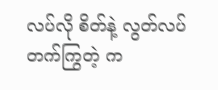လပ်လို စိတ်နဲ့ လွတ်လပ်တက်ကြွတဲ့ က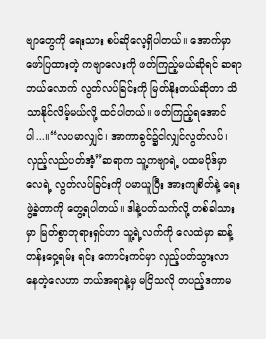ဗျာတွေကို ရေးသား စပ်ဆိုလေ့ရှိပါတယ်။ အောက်မှာ ဖော်ပြထားတဲ့ ကဗျာလေးကို ဖတ်ကြည့်မယ်ဆိုရင် ဆရာဘယ်လောက် လွတ်လပ်ခြင်းကို မြတ်နိုးတယ်ဆိုတာ သိသာနိုင်လိမ့်မယ်လို့ ထင်ပါတယ်။ ဖတ်ကြည့်ရအောင်ပါ...။“လပမာလျှင်၊ အာကာခွင်၌ငါလျှင်လွတ်လပ်၊ လှည့်လည်ပတ်အံ့”ဆရာက သူ့ကဗျာရဲ့ ပထမပိုဒ်မှာ လေရဲ့ လွတ်လပ်ခြင်းကို ပမာယူပြီး အားကျစိတ်နဲ့ ရေးဖွဲ့ခဲ့တာကို တွေ့ရပါတယ်။ ဒါနဲ့ပတ်သက်လို့ တစ်ခါသားမှာ မြတ်စွာဘုရားရှင်ဟာ သူ့ရဲ့လက်ကို လေထဲမှာ ဆန့်တန်းဝှေ့ရမ်း ရင်း ကောင်းကင်မှာ လှည့်ပတ်သွားလာ နေတဲ့လေဟာ ဘယ်အရာနဲ့မှ မငြိသလို တပည့်ဒကာမ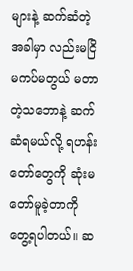များနဲ့ ဆက်ဆံတဲ့အခါမှာ လည်းမငြိ မကပ်မတွယ် မတာတဲ့သဘောနဲ့ ဆက်ဆံရမယ်လို့ ရဟန်းတော်တွေကို ဆုံးမတော်မူခဲ့တာကို တွေ့ရပါတယ်။ ဆ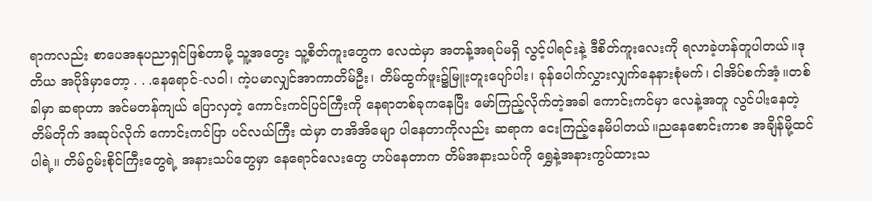ရာကလည်း စာပေအနုပညာရှင်ဖြစ်တာမို့ သူ့အတွေး သူ့စိတ်ကူးတွေက လေထဲမှာ အတန့်အရပ်မရှိ လွင့်ပါရင်းနဲ့ ဒီစိတ်ကူးလေးကို ရလာခဲ့ဟန်တူပါတယ်။ဒုတိယ အပိုဒ်မှာတော့ . . .နေရောင်-လဝါ၊ ကဲ့ပမာလျှင်အာကာတိမ်ဦး၊ တိမ်ထွက်ဖူး၌မြူးတူးပျော်ပါး၊ ခုန်ပေါက်လွှားလျှက်နေနားစုံမက်၊ ငါအိပ်စက်အံ့။တစ်ခါမှာ ဆရာဟာ အင်မတန်ကျယ် ပြောလှတဲ့ ကောင်းကင်ပြင်ကြီးကို နေရာတစ်ခုကနေပြီး မော်ကြည့်လိုက်တဲ့အခါ ကောင်းကင်မှာ လေနဲ့အတူ လွင်ပါးနေတဲ့ တိမ်တိုက် အဆုပ်လိုက် ကောင်းကင်ပြာ ပင်လယ်ကြီး ထဲမှာ တအိအိမျော ပါနေတာကိုလည်း ဆရာက ငေးကြည့်နေမိပါတယ်။ညနေစောင်းကာစ အချိန်မို့ထင်ပါရဲ့။ တိမ်ဂွမ်းစိုင်ကြီးတွေရဲ့ အနားသပ်တွေမှာ နေရောင်လေးတွေ ဟပ်နေတာက တိမ်အနားသပ်ကို ရွှေနဲ့အနားကွပ်ထားသ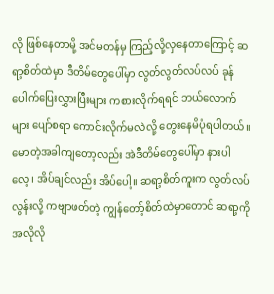လို ဖြစ်နေတာမို့ အင်မတန်မှ ကြည့်လို့လှနေတာကြောင့် ဆရာ့စိတ်ထဲမှာ ဒီတိမ်တွေပေါ်မှာ လွတ်လွတ်လပ်လပ် ခုန်ပေါက်ပြေးလွှားပြီးများ ကစားလိုက်ရရင် ဘယ်လောက်များ ပျော်စရာ ကောင်းလိုက်မလဲလို့ တွေးနေမိပုံရပါတယ်။ မောတဲ့အခါကျတော့လည်း အဲဒီတိမ်တွေပေါ်မှာ နားပါလေ့၊ အိပ်ချင်လည်း အိပ်ပေါ့။ ဆရာ့စိတ်ကူးက လွတ်လပ်လွန်းလို့ ကဗျာဖတ်တဲ့ ကျွန်တော့်စိတ်ထဲမှာတောင် ဆရာ့ကို အလိုလို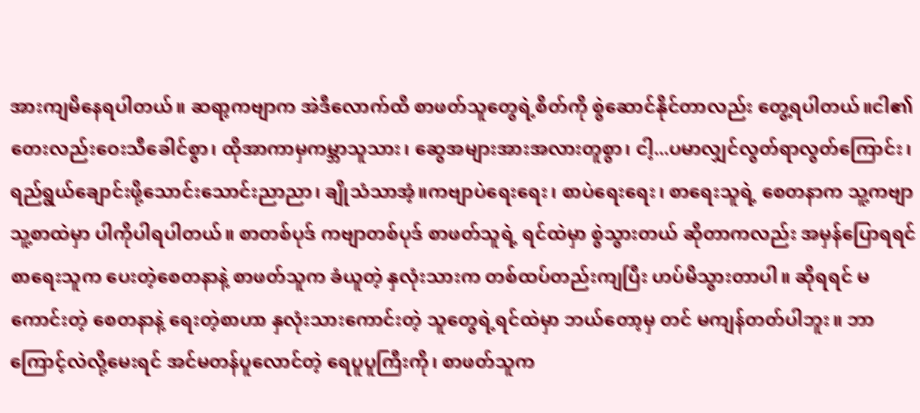အားကျမိနေရပါတယ်။ ဆရာ့ကဗျာက အဲဒီလောက်ထိ စာဖတ်သူတွေရဲ့စိတ်ကို စွဲဆောင်နိုင်တာလည်း တွေ့ရပါတယ်။ငါ၏ တေးလည်းဝေးသီခေါင်စွာ၊ ထိုအာကာမှကမ္ဘာသူသား၊ ဆွေအများအားအလားတူစွာ၊ ငါ့...ပမာလျှင်လွတ်ရာလွတ်ကြောင်း၊ရည်ရွယ်ချောင်းဖို့သောင်းသောင်းညာညာ၊ ချိုသံသာအံ့။ကဗျာပဲရေးရေး၊ စာပဲရေးရေး၊ စာရေးသူရဲ့ စေတနာက သူ့ကဗျာ သူ့စာထဲမှာ ပါကိုပါရပါတယ်။ စာတစ်ပုဒ် ကဗျာတစ်ပုဒ် စာဖတ်သူရဲ့ ရင်ထဲမှာ စွဲသွားတယ် ဆိုတာကလည်း အမှန်ပြောရရင် စာရေးသူက ပေးတဲ့စေတနာနဲ့ စာဖတ်သူက ခံယူတဲ့ နှလုံးသားက တစ်ထပ်တည်းကျပြီး ဟပ်မိသွားတာပါ။ ဆိုရရင် မကောင်းတဲ့ စေတနာနဲ့ ရေးတဲ့စာဟာ နှလုံးသားကောင်းတဲ့ သူတွေရဲ့ရင်ထဲမှာ ဘယ်တော့မှ တင် မကျန်တတ်ပါဘူး။ ဘာကြောင့်လဲလို့မေးရင် အင်မတန်ပူလောင်တဲ့ ရေပူပူကြီးကို၊ စာဖတ်သူက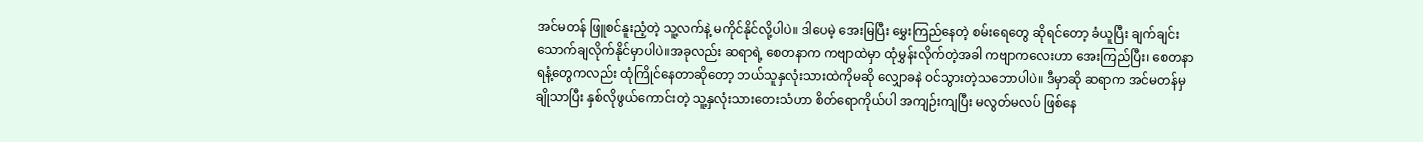အင်မတန် ဖြူစင်နူးညံ့တဲ့ သူ့လက်နဲ့ မကိုင်နိုင်လို့ပါပဲ။ ဒါပေမဲ့ အေးမြပြီး မွှေးကြည်နေတဲ့ စမ်းရေတွေ ဆိုရင်တော့ ခံယူပြီး ချက်ချင်း သောက်ချလိုက်နိုင်မှာပါပဲ။အခုလည်း ဆရာရဲ့ စေတနာက ကဗျာထဲမှာ ထုံမွှန်းလိုက်တဲ့အခါ ကဗျာကလေးဟာ အေးကြည်ပြီး၊ စေတနာရနံ့တွေကလည်း ထုံကြိုင်နေတာဆိုတော့ ဘယ်သူနှလုံးသားထဲကိုမဆို လျှောခနဲ ဝင်သွားတဲ့သဘောပါပဲ။ ဒီမှာဆို ဆရာက အင်မတန်မှ ချိုသာပြီး နှစ်လိုဖွယ်ကောင်းတဲ့ သူ့နှလုံးသားတေးသံဟာ စိတ်ရောကိုယ်ပါ အကျဉ်းကျပြီး မလွတ်မလပ် ဖြစ်နေ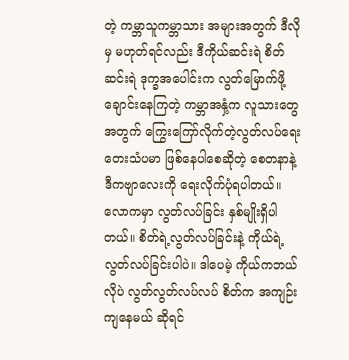တဲ့ ကမ္ဘာသူကမ္ဘာသား အများအတွက် ဒီလိုမှ မဟုတ်ရင်လည်း ဒီကိုယ်ဆင်းရဲ စိတ်ဆင်းရဲ ဒုက္ခအပေါင်းက လွတ်မြောက်ဖို့ ချောင်းနေကြတဲ့ ကမ္ဘာအနှံ့က လူသားတွေအတွက် ကြွေးကြော်လိုက်တဲ့လွတ်လပ်ရေး တေးသံပမာ ဖြစ်နေပါစေဆိုတဲ့ စေတနာနဲ့ ဒီကဗျာလေးကို ရေးလိုက်ပုံရပါတယ်။လောကမှာ လွတ်လပ်ခြင်း နှစ်မျိုးရှိပါတယ်။ စိတ်ရဲ့လွတ်လပ်ခြင်းနဲ့ ကိုယ်ရဲ့လွတ်လပ်ခြင်းပါပဲ။ ဒါပေမဲ့ ကိုယ်ကဘယ်လိုပဲ လွတ်လွတ်လပ်လပ် စိတ်က အကျဉ်းကျနေမယ် ဆိုရင်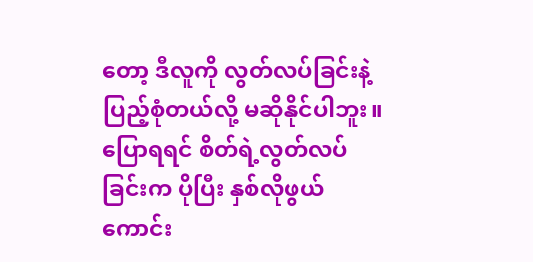တော့ ဒီလူကို လွတ်လပ်ခြင်းနဲ့ ပြည့်စုံတယ်လို့ မဆိုနိုင်ပါဘူး။ ပြောရရင် စိတ်ရဲ့လွတ်လပ်ခြင်းက ပိုပြီး နှစ်လိုဖွယ် ကောင်း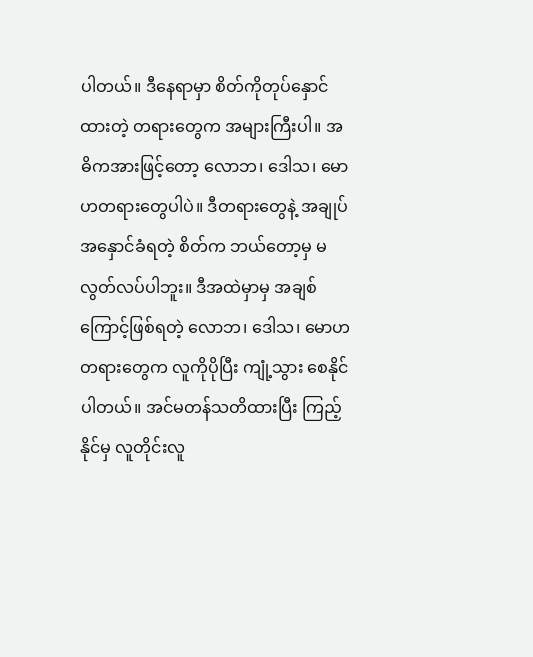ပါတယ်။ ဒီနေရာမှာ စိတ်ကိုတုပ်နှောင်ထားတဲ့ တရားတွေက အများကြီးပါ။ အဓိကအားဖြင့်တော့ လောဘ၊ ဒေါသ၊ မောဟတရားတွေပါပဲ။ ဒီတရားတွေနဲ့ အချုပ်အနှောင်ခံရတဲ့ စိတ်က ဘယ်တော့မှ မလွတ်လပ်ပါဘူး။ ဒီအထဲမှာမှ အချစ်ကြောင့်ဖြစ်ရတဲ့ လောဘ၊ ဒေါသ၊ မောဟတရားတွေက လူကိုပိုပြီး ကျုံ့သွား စေနိုင်ပါတယ်။ အင်မတန်သတိထားပြီး ကြည့်နိုင်မှ လူတိုင်းလူ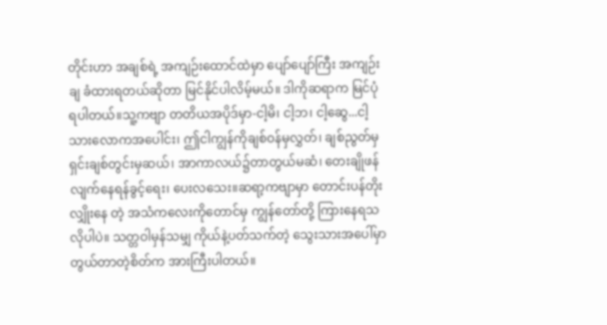တိုင်းဟာ အချစ်ရဲ့ အကျဉ်းထောင်ထဲမှာ ပျော်ပျော်ကြီး အကျဉ်းချ ခံထားရတယ်ဆိုတာ မြင်နိုင်ပါလိမ့်မယ်။ ဒါကိုဆရာက မြင်ပုံရပါတယ်။သူ့ကဗျာ တတိယအပိုဒ်မှာ-ငါ့မိ၊ ငါ့ဘ၊ ငါ့ဆွေ...ငါ့သားလောကအပေါင်း၊ ဤငါကျွန်ကိုချစ်ဝန်မှလွှတ်၊ ချစ်ညွတ်မှရှင်းချစ်တွင်းမှဆယ်၊ အာကာလယ်၌တာတွယ်မဆံ၊ တေးချိုဖန်လျက်နေရန်ခွင့်ရေး၊ ပေးလသေး။ဆရာ့ကဗျာမှာ တောင်းပန်တိုးလျှိုးနေ တဲ့ အသံကလေးကိုတောင်မှ ကျွန်တော်တို့ ကြားနေရသလိုပါပဲ။ သတ္တဝါမှန်သမျှ ကိုယ်နဲ့ပတ်သက်တဲ့ သွေးသားအပေါ်မှာ တွယ်တာတဲ့စိတ်က အားကြီးပါတယ်။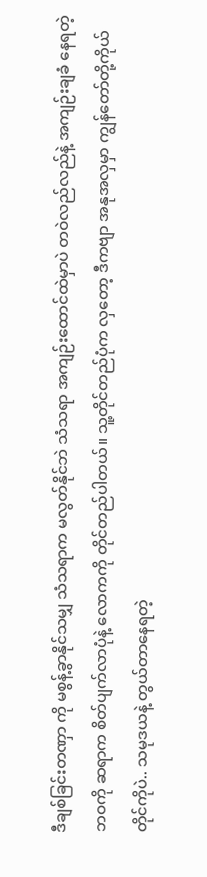ဒီချစ်ခြင်းတဏှာ ကို မစွန့်ခွာနိုင်သမျှ သံသရာက မလွတ်နိုင်ဘဲ သံသရာ အကျဉ်းထောင်ထဲမှာပဲ တဝဲလည်လည်နဲ့ အကျဉ်းချခံ နေရတဲ့ဘဝကို ဆရာက စိတ်ပျက်လာပုံနဲ့ လောကကို တိုင်တည်ပါတယ်။ သူ့တိုင်တည်ပုံက လှတော့ ဒီကဗျာ အနုအလှမှာ ကျွန်တော်တို့ကိုယ်တိုင်ကိုပဲ.. သမုဒယနဲ့ တွယ်တာနေရတဲ့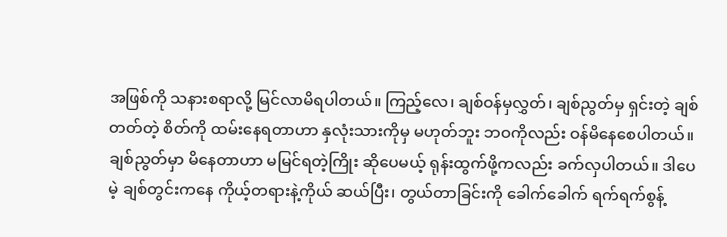အဖြစ်ကို သနားစရာလို့ မြင်လာမိရပါတယ်။ ကြည့်လေ၊ ချစ်ဝန်မှလွှတ်၊ ချစ်ညွတ်မှ ရှင်းတဲ့ ချစ်တတ်တဲ့ စိတ်ကို ထမ်းနေရတာဟာ နှလုံးသားကိုမှ မဟုတ်ဘူး ဘဝကိုလည်း ဝန်မိနေစေပါတယ်။ ချစ်ညွတ်မှာ မိနေတာဟာ မမြင်ရတဲ့ကြိုး ဆိုပေမယ့် ရုန်းထွက်ဖို့ကလည်း ခက်လှပါတယ်။ ဒါပေမဲ့ ချစ်တွင်းကနေ ကိုယ့်တရားနဲ့ကိုယ် ဆယ်ပြီး၊ တွယ်တာခြင်းကို ခေါက်ခေါက် ရက်ရက်စွန့်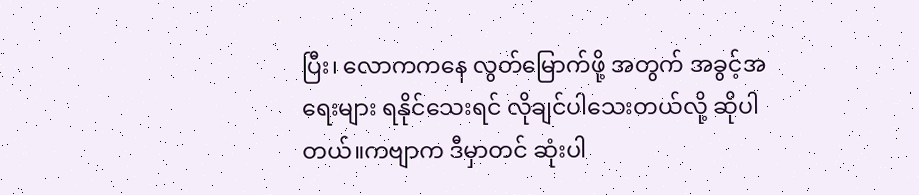ပြီး၊ လောကကနေ လွတ်မြောက်ဖို့ အတွက် အခွင့်အရေးများ ရနိုင်သေးရင် လိုချင်ပါသေးတယ်လို့ ဆိုပါတယ်။ကဗျာက ဒီမှာတင် ဆုံးပါ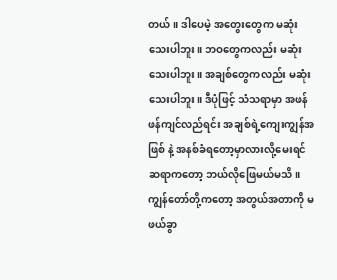တယ်။ ဒါပေမဲ့ အတွေးတွေက မဆုံးသေးပါဘူး။ ဘဝတွေကလည်း မဆုံးသေးပါဘူး။ အချစ်တွေကလည်း မဆုံးသေးပါဘူး။ ဒီပုံဖြင့် သံသရာမှာ အဖန်ဖန်ကျင်လည်ရင်း အချစ်ရဲ့ကျေးကျွန်အဖြစ် နဲ့ အနစ်ခံရတော့မှာလားလို့မေးရင် ဆရာကတော့ ဘယ်လိုဖြေမယ်မသိ။ ကျွန်တော်တို့ကတော့ အတွယ်အတာကို မဖယ်ခွာ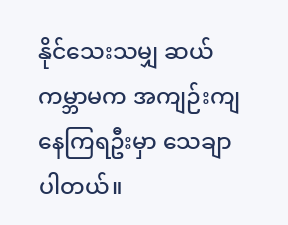နိုင်သေးသမျှ ဆယ်ကမ္ဘာမက အကျဉ်းကျ နေကြရဦးမှာ သေချာပါတယ်။